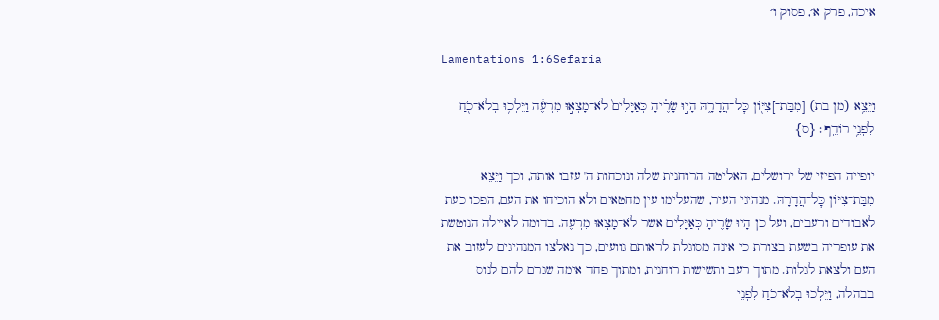איכה, פרק א׳, פסוק ו׳

Lamentations 1:6Sefaria

וַיֵּצֵ֥א (מן בת) [מִבַּת־]צִיּ֖וֹן כׇּל־הֲדָרָ֑הּ הָי֣וּ שָׂרֶ֗יהָ כְּאַיָּלִים֙ לֹא־מָצְא֣וּ מִרְעֶ֔ה וַיֵּלְכ֥וּ בְלֹא־כֹ֖חַ לִפְנֵ֥י רוֹדֵֽף׃ {ס}

יופייה הפיזי של ירושלים, האליטה הרוחנית שלה ונוכחות ה' עזבו אותה, וכך וַיֵּצֵא מִבַּת־צִיּוֹן כׇּל־הֲדָרָהּ. מנהיגי העיר, שהעלימו עין מחטאים ולא הוכיחו את העם, הפכו כעת לאבודים ורעבים, ועל כן הָיוּ שָׂרֶיהָ כְּאַיָּלִים אשר לֹא־מָצְאוּ מִרְעֶה. בדומה לאיילה הנוטשת את עופריה בשעת בצורת כי אינה מסוגלת לראותם גוועים, כך נאלצו המנהיגים לעזוב את העם ולצאת לגלות. מתוך רעב ותשישות רוחנית, ומתוך פחד אימה שגרם להם לנוס בבהלה, וַיֵּלְכוּ בְלֹא־כֹחַ לִפְנֵי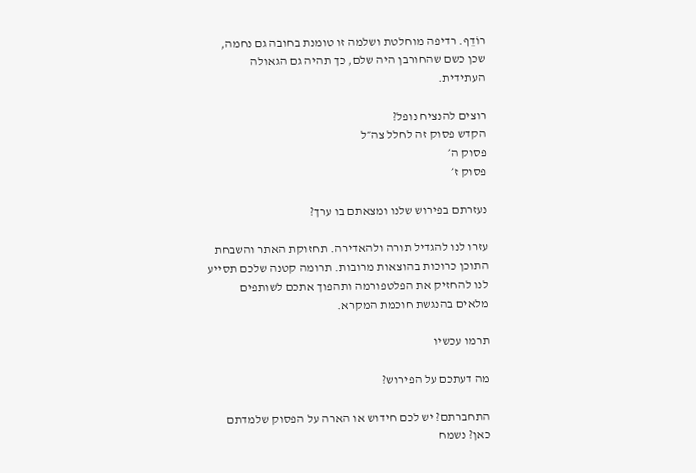רוֹדֵף. רדיפה מוחלטת ושלמה זו טומנת בחובה גם נחמה, שכן כשם שהחורבן היה שלם, כך תהיה גם הגאולה העתידית.

רוצים להנציח נופל?
הקדש פסוק זה לחלל צה״ל
פסוק ה׳
פסוק ז׳

נעזרתם בפירוש שלנו ומצאתם בו ערך?

עזרו לנו להגדיל תורה ולהאדירה. תחזוקת האתר והשבחת התוכן כרוכות בהוצאות מרובות. תרומה קטנה שלכם תסייע לנו להחזיק את הפלטפורמה ותהפוך אתכם לשותפים מלאים בהנגשת חוכמת המקרא.

תרמו עכשיו

מה דעתכם על הפירוש?

התחברתם? יש לכם חידוש או הארה על הפסוק שלמדתם כאן? נשמח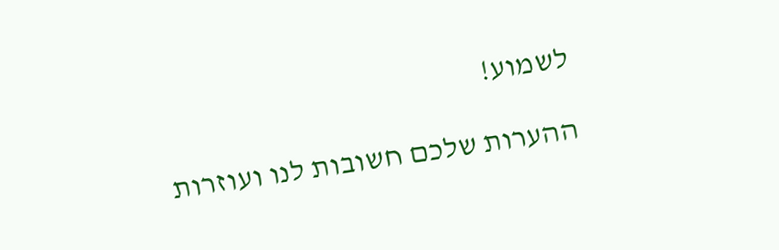לשמוע!

ההערות שלכם חשובות לנו ועוזרות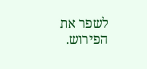לשפר את הפירוש.